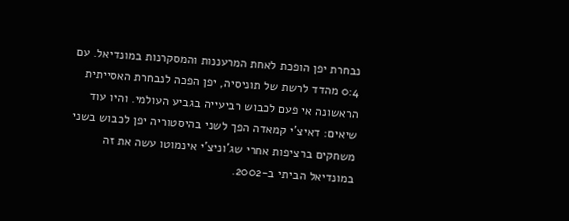נבחרת יפן הופכת לאחת המרעננות והמסקרנות במונדיאל. עם 0:4 מהדד לרשת של תוניסיה, יפן הפכה לנבחרת האסייתית הראשונה אי פעם לכבוש רביעייה בגביע העולמי. והיו עוד שיאים: דאיצ'י קמאדה הפך לשני בהיסטוריה יפן לכבוש בשני משחקים ברציפות אחרי שג'וניצ'י אינמוטו עשה את זה במונדיאל הביתי ב-2002.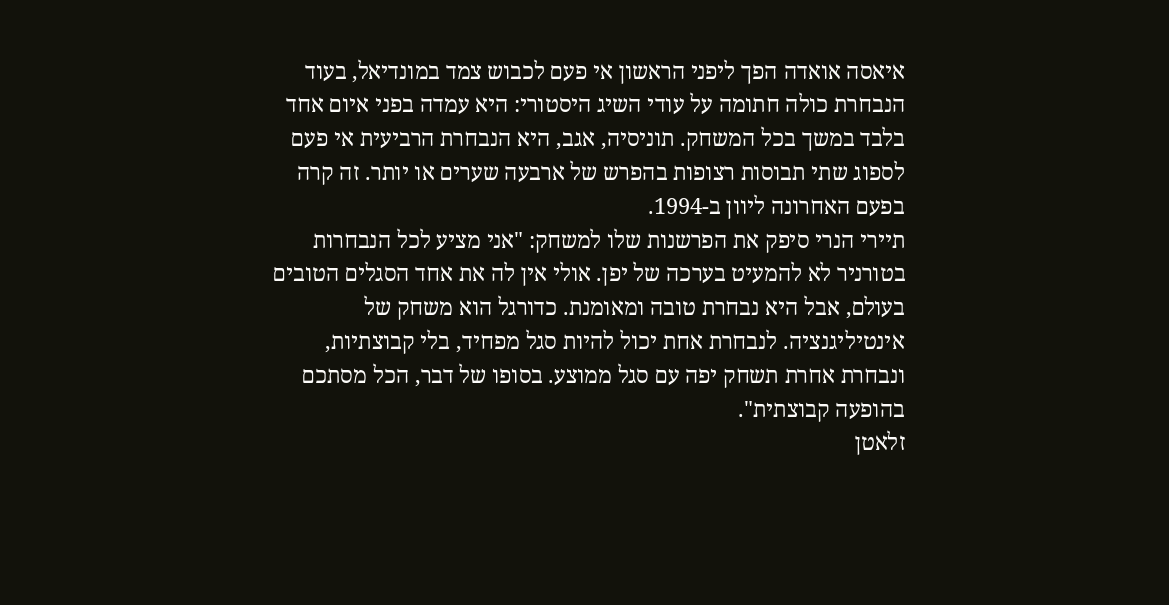איאסה אואדה הפך ליפני הראשון אי פעם לכבוש צמד במונדיאל, בעוד הנבחרת כולה חתומה על עודי השיג היסטורי: היא עמדה בפני איום אחד בלבד במשך בכל המשחק. תוניסיה, אגב, היא הנבחרת הרביעית אי פעם לספוג שתי תבוסות רצופות בהפרש של ארבעה שערים או יותר. זה קרה בפעם האחרונה ליוון ב-1994.
תיירי הנרי סיפק את הפרשנות שלו למשחק: "אני מציע לכל הנבחרות בטורניר לא להמעיט בערכה של יפן. אולי אין לה את אחד הסגלים הטובים בעולם, אבל היא נבחרת טובה ומאומנת. כדורגל הוא משחק של אינטיליגנציה. לנבחרת אחת יכול להיות סגל מפחיד, בלי קבוצתיות, ונבחרת אחרת תשחק יפה עם סגל ממוצע. בסופו של דבר, הכל מסתכם בהופעה קבוצתית".
זלאטן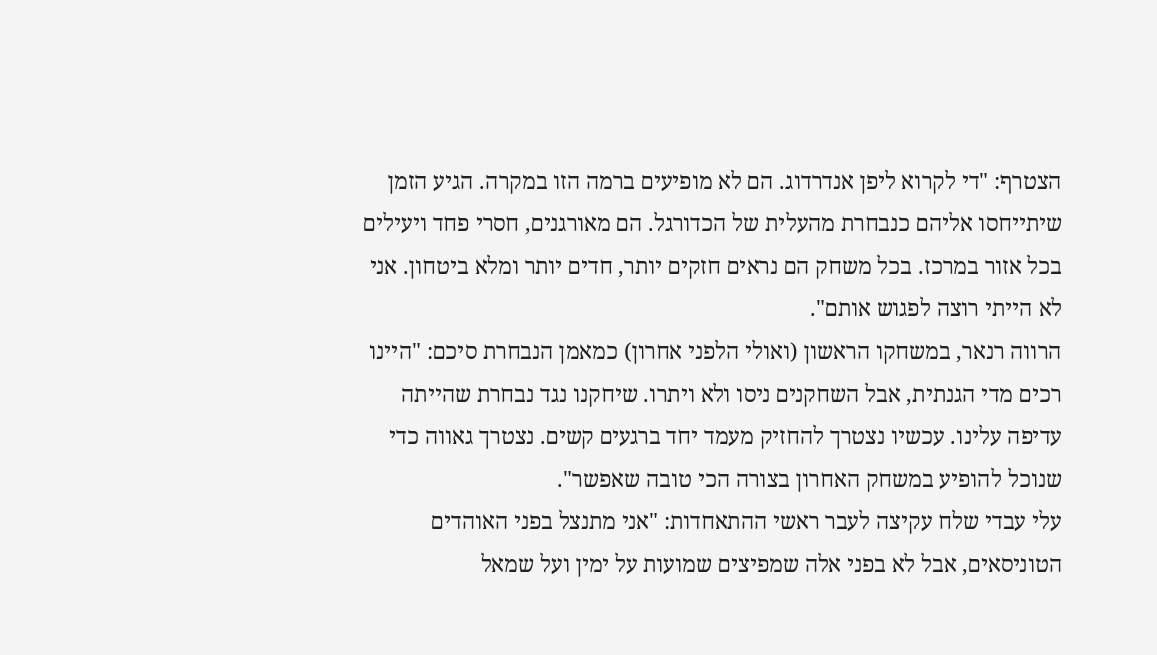הצטרף: "די לקרוא ליפן אנדרדוג. הם לא מופיעים ברמה הזו במקרה. הגיע הזמן שיתייחסו אליהם כנבחרת מהעלית של הכדורגל. הם מאורגנים, חסרי פחד ויעילים בכל אזור במרכז. בכל משחק הם נראים חזקים יותר, חדים יותר ומלא ביטחון. אני לא הייתי רוצה לפגוש אותם".
הרווה רנאר, במשחקו הראשון (ואולי הלפני אחרון) כמאמן הנבחרת סיכם: "היינו רכים מדי הגנתית, אבל השחקנים ניסו ולא ויתרו. שיחקנו נגד נבחרת שהייתה עדיפה עלינו. עכשיו נצטרך להחזיק מעמד יחד ברגעים קשים. נצטרך גאווה כדי שנוכל להופיע במשחק האחרון בצורה הכי טובה שאפשר".
עלי עבדי שלח עקיצה לעבר ראשי ההתאחדות: "אני מתנצל בפני האוהדים הטוניסאים, אבל לא בפני אלה שמפיצים שמועות על ימין ועל שמאל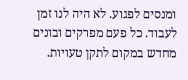ומנסים לפגוע. לא היה לנו זמן לעבוד. כל פעם מפרקים ובונים מחדש במקום לתקן טעויות.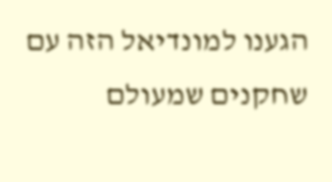הגענו למונדיאל הזה עם שחקנים שמעולם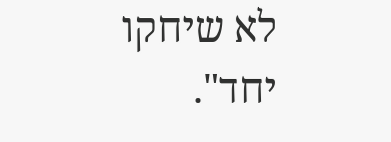לא שיחקו יחד".